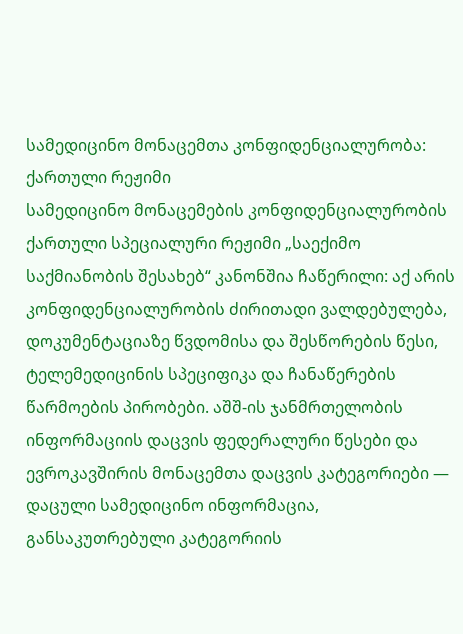სამედიცინო მონაცემთა კონფიდენციალურობა: ქართული რეჟიმი
სამედიცინო მონაცემების კონფიდენციალურობის ქართული სპეციალური რეჟიმი „საექიმო საქმიანობის შესახებ“ კანონშია ჩაწერილი: აქ არის კონფიდენციალურობის ძირითადი ვალდებულება, დოკუმენტაციაზე წვდომისა და შესწორების წესი, ტელემედიცინის სპეციფიკა და ჩანაწერების წარმოების პირობები. აშშ-ის ჯანმრთელობის ინფორმაციის დაცვის ფედერალური წესები და ევროკავშირის მონაცემთა დაცვის კატეგორიები — დაცული სამედიცინო ინფორმაცია, განსაკუთრებული კატეგორიის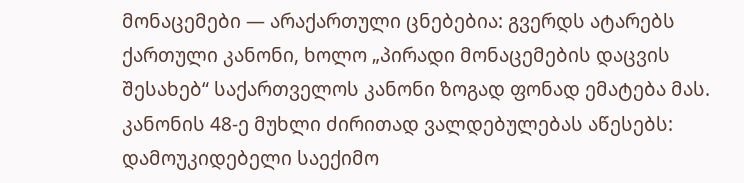მონაცემები — არაქართული ცნებებია: გვერდს ატარებს ქართული კანონი, ხოლო „პირადი მონაცემების დაცვის შესახებ“ საქართველოს კანონი ზოგად ფონად ემატება მას.
კანონის 48-ე მუხლი ძირითად ვალდებულებას აწესებს: დამოუკიდებელი საექიმო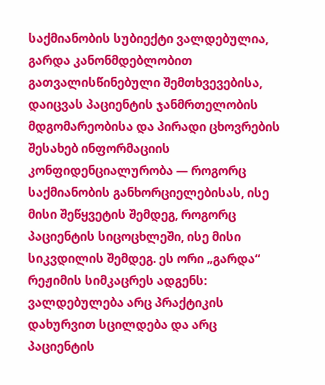საქმიანობის სუბიექტი ვალდებულია, გარდა კანონმდებლობით გათვალისწინებული შემთხვევებისა, დაიცვას პაციენტის ჯანმრთელობის მდგომარეობისა და პირადი ცხოვრების შესახებ ინფორმაციის კონფიდენციალურობა — როგორც საქმიანობის განხორციელებისას, ისე მისი შეწყვეტის შემდეგ, როგორც პაციენტის სიცოცხლეში, ისე მისი სიკვდილის შემდეგ. ეს ორი „გარდა“ რეჟიმის სიმკაცრეს ადგენს: ვალდებულება არც პრაქტიკის დახურვით სცილდება და არც პაციენტის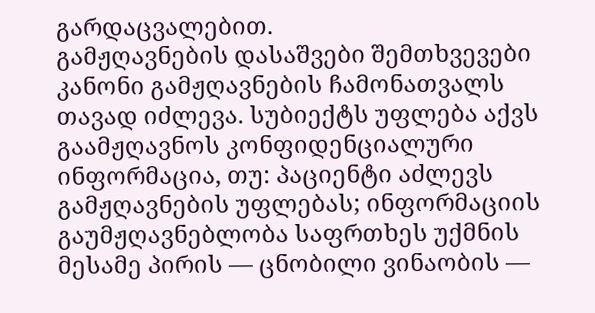გარდაცვალებით.
გამჟღავნების დასაშვები შემთხვევები
კანონი გამჟღავნების ჩამონათვალს თავად იძლევა. სუბიექტს უფლება აქვს გაამჟღავნოს კონფიდენციალური ინფორმაცია, თუ: პაციენტი აძლევს გამჟღავნების უფლებას; ინფორმაციის გაუმჟღავნებლობა საფრთხეს უქმნის მესამე პირის — ცნობილი ვინაობის —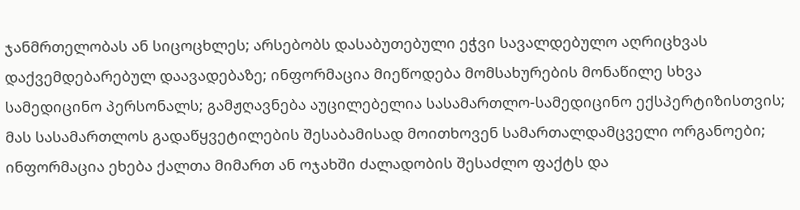ჯანმრთელობას ან სიცოცხლეს; არსებობს დასაბუთებული ეჭვი სავალდებულო აღრიცხვას დაქვემდებარებულ დაავადებაზე; ინფორმაცია მიეწოდება მომსახურების მონაწილე სხვა სამედიცინო პერსონალს; გამჟღავნება აუცილებელია სასამართლო-სამედიცინო ექსპერტიზისთვის; მას სასამართლოს გადაწყვეტილების შესაბამისად მოითხოვენ სამართალდამცველი ორგანოები; ინფორმაცია ეხება ქალთა მიმართ ან ოჯახში ძალადობის შესაძლო ფაქტს და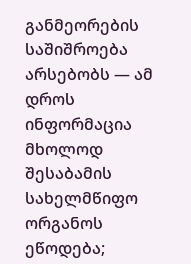განმეორების საშიშროება არსებობს — ამ დროს ინფორმაცია მხოლოდ შესაბამის სახელმწიფო ორგანოს ეწოდება;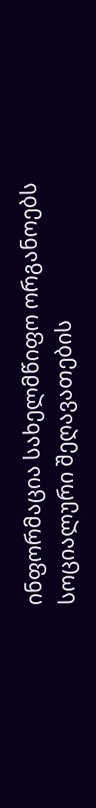ინფორმაცია სახელმწიფო ორგანოებს სოციალური შეღავათების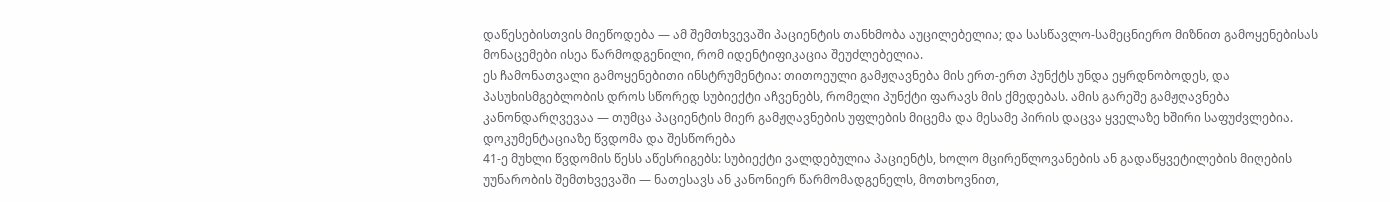დაწესებისთვის მიეწოდება — ამ შემთხვევაში პაციენტის თანხმობა აუცილებელია; და სასწავლო-სამეცნიერო მიზნით გამოყენებისას მონაცემები ისეა წარმოდგენილი, რომ იდენტიფიკაცია შეუძლებელია.
ეს ჩამონათვალი გამოყენებითი ინსტრუმენტია: თითოეული გამჟღავნება მის ერთ-ერთ პუნქტს უნდა ეყრდნობოდეს, და პასუხისმგებლობის დროს სწორედ სუბიექტი აჩვენებს, რომელი პუნქტი ფარავს მის ქმედებას. ამის გარეშე გამჟღავნება კანონდარღვევაა — თუმცა პაციენტის მიერ გამჟღავნების უფლების მიცემა და მესამე პირის დაცვა ყველაზე ხშირი საფუძვლებია.
დოკუმენტაციაზე წვდომა და შესწორება
41-ე მუხლი წვდომის წესს აწესრიგებს: სუბიექტი ვალდებულია პაციენტს, ხოლო მცირეწლოვანების ან გადაწყვეტილების მიღების უუნარობის შემთხვევაში — ნათესავს ან კანონიერ წარმომადგენელს, მოთხოვნით,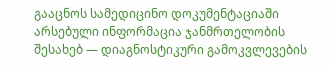გააცნოს სამედიცინო დოკუმენტაციაში არსებული ინფორმაცია ჯანმრთელობის შესახებ — დიაგნოსტიკური გამოკვლევების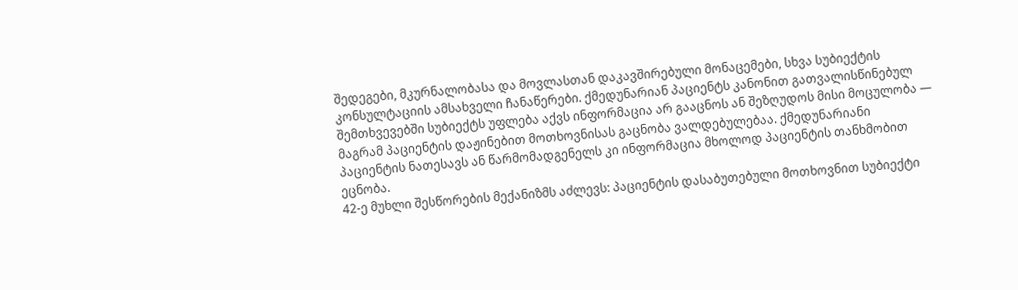შედეგები, მკურნალობასა და მოვლასთან დაკავშირებული მონაცემები, სხვა სუბიექტის კონსულტაციის ამსახველი ჩანაწერები. ქმედუნარიან პაციენტს კანონით გათვალისწინებულ შემთხვევებში სუბიექტს უფლება აქვს ინფორმაცია არ გააცნოს ან შეზღუდოს მისი მოცულობა — მაგრამ პაციენტის დაჟინებით მოთხოვნისას გაცნობა ვალდებულებაა. ქმედუნარიანი პაციენტის ნათესავს ან წარმომადგენელს კი ინფორმაცია მხოლოდ პაციენტის თანხმობით ეცნობა.
42-ე მუხლი შესწორების მექანიზმს აძლევს: პაციენტის დასაბუთებული მოთხოვნით სუბიექტი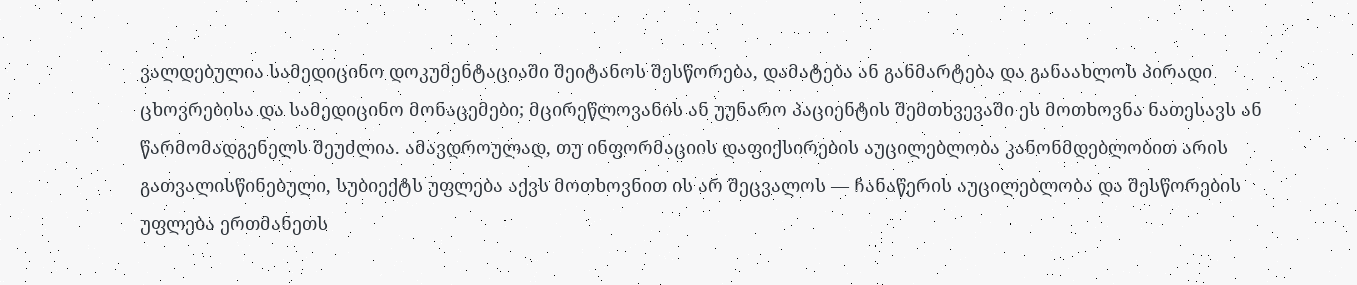ვალდებულია სამედიცინო დოკუმენტაციაში შეიტანოს შესწორება, დამატება ან განმარტება და განაახლოს პირადი ცხოვრებისა და სამედიცინო მონაცემები; მცირეწლოვანის ან უუნარო პაციენტის შემთხვევაში ეს მოთხოვნა ნათესავს ან წარმომადგენელს შეუძლია. ამავდროულად, თუ ინფორმაციის დაფიქსირების აუცილებლობა კანონმდებლობით არის გათვალისწინებული, სუბიექტს უფლება აქვს მოთხოვნით ის არ შეცვალოს — ჩანაწერის აუცილებლობა და შესწორების უფლება ერთმანეთს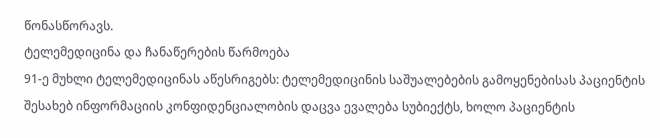წონასწორავს.
ტელემედიცინა და ჩანაწერების წარმოება
91-ე მუხლი ტელემედიცინას აწესრიგებს: ტელემედიცინის საშუალებების გამოყენებისას პაციენტის შესახებ ინფორმაციის კონფიდენციალობის დაცვა ევალება სუბიექტს, ხოლო პაციენტის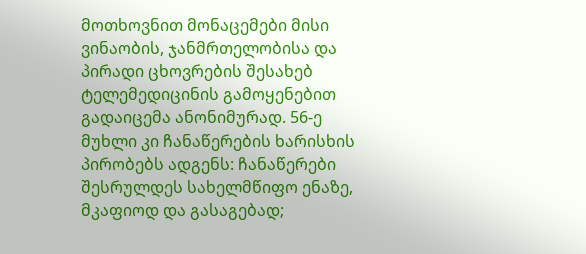მოთხოვნით მონაცემები მისი ვინაობის, ჯანმრთელობისა და პირადი ცხოვრების შესახებ ტელემედიცინის გამოყენებით გადაიცემა ანონიმურად. 56-ე მუხლი კი ჩანაწერების ხარისხის პირობებს ადგენს: ჩანაწერები შესრულდეს სახელმწიფო ენაზე, მკაფიოდ და გასაგებად;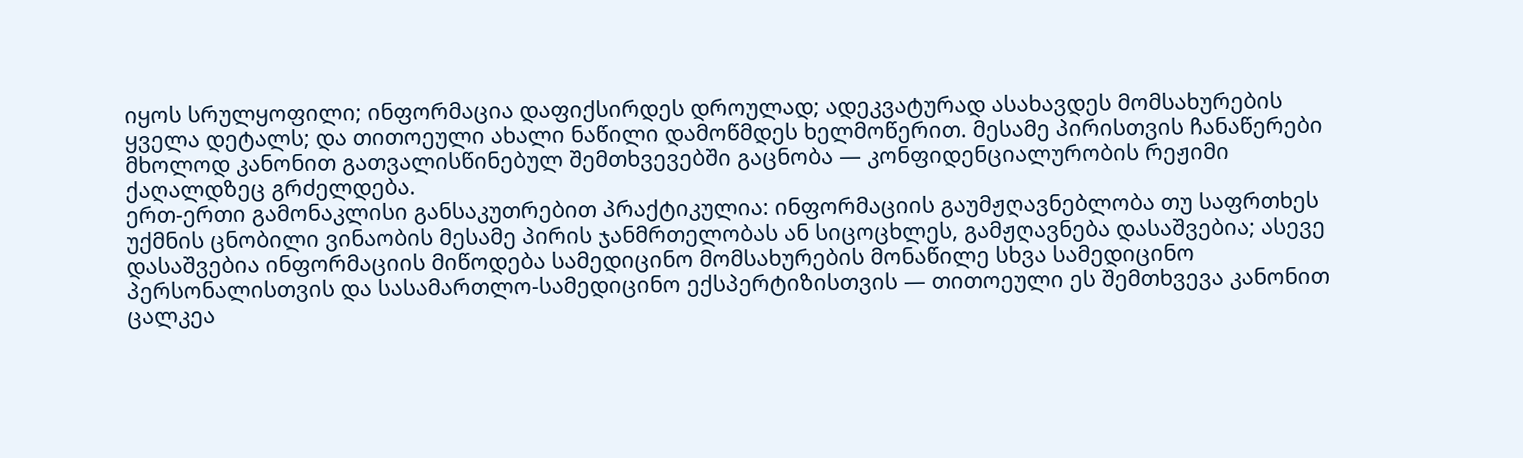იყოს სრულყოფილი; ინფორმაცია დაფიქსირდეს დროულად; ადეკვატურად ასახავდეს მომსახურების ყველა დეტალს; და თითოეული ახალი ნაწილი დამოწმდეს ხელმოწერით. მესამე პირისთვის ჩანაწერები მხოლოდ კანონით გათვალისწინებულ შემთხვევებში გაცნობა — კონფიდენციალურობის რეჟიმი ქაღალდზეც გრძელდება.
ერთ-ერთი გამონაკლისი განსაკუთრებით პრაქტიკულია: ინფორმაციის გაუმჟღავნებლობა თუ საფრთხეს უქმნის ცნობილი ვინაობის მესამე პირის ჯანმრთელობას ან სიცოცხლეს, გამჟღავნება დასაშვებია; ასევე დასაშვებია ინფორმაციის მიწოდება სამედიცინო მომსახურების მონაწილე სხვა სამედიცინო პერსონალისთვის და სასამართლო-სამედიცინო ექსპერტიზისთვის — თითოეული ეს შემთხვევა კანონით ცალკეა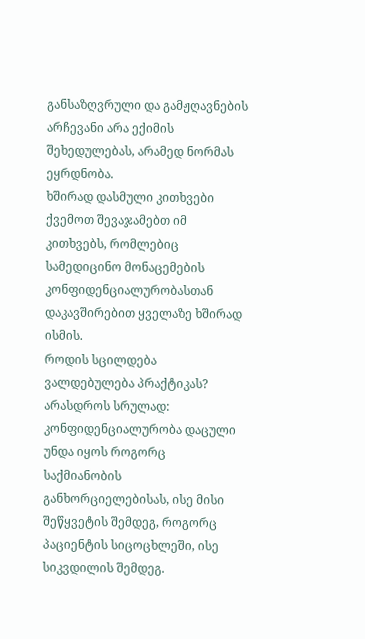განსაზღვრული და გამჟღავნების არჩევანი არა ექიმის შეხედულებას, არამედ ნორმას ეყრდნობა.
ხშირად დასმული კითხვები
ქვემოთ შევაჯამებთ იმ კითხვებს, რომლებიც სამედიცინო მონაცემების კონფიდენციალურობასთან დაკავშირებით ყველაზე ხშირად ისმის.
როდის სცილდება ვალდებულება პრაქტიკას?
არასდროს სრულად: კონფიდენციალურობა დაცული უნდა იყოს როგორც საქმიანობის განხორციელებისას, ისე მისი შეწყვეტის შემდეგ, როგორც პაციენტის სიცოცხლეში, ისე სიკვდილის შემდეგ.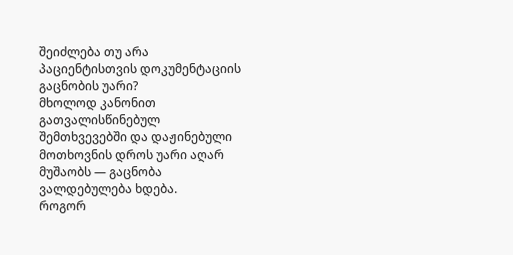შეიძლება თუ არა პაციენტისთვის დოკუმენტაციის გაცნობის უარი?
მხოლოდ კანონით გათვალისწინებულ შემთხვევებში და დაჟინებული მოთხოვნის დროს უარი აღარ მუშაობს — გაცნობა ვალდებულება ხდება.
როგორ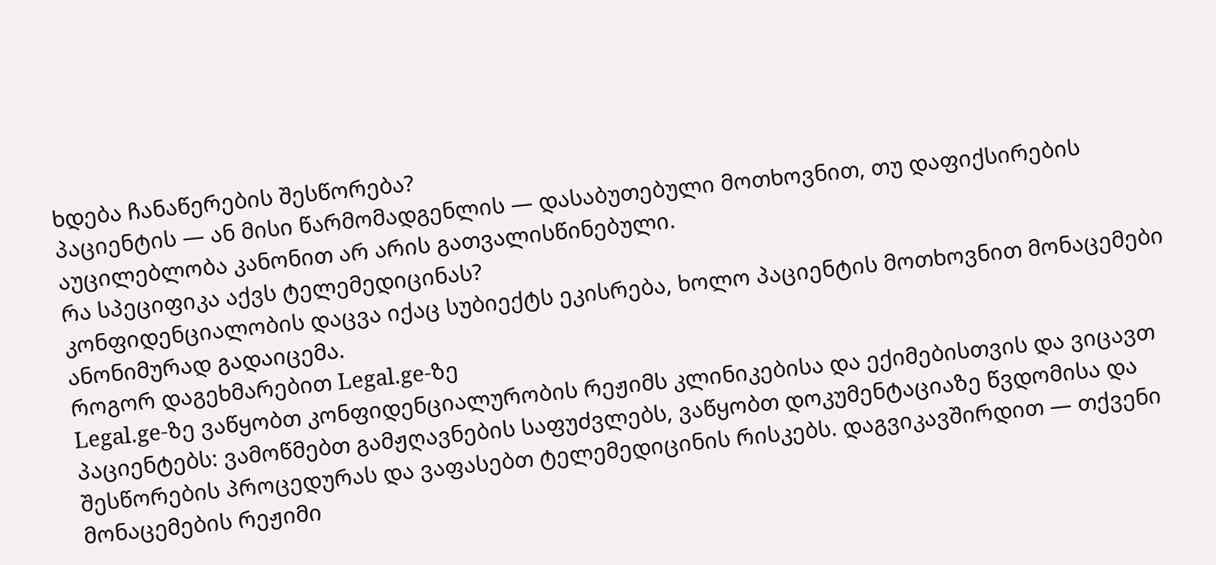ხდება ჩანაწერების შესწორება?
პაციენტის — ან მისი წარმომადგენლის — დასაბუთებული მოთხოვნით, თუ დაფიქსირების აუცილებლობა კანონით არ არის გათვალისწინებული.
რა სპეციფიკა აქვს ტელემედიცინას?
კონფიდენციალობის დაცვა იქაც სუბიექტს ეკისრება, ხოლო პაციენტის მოთხოვნით მონაცემები ანონიმურად გადაიცემა.
როგორ დაგეხმარებით Legal.ge-ზე
Legal.ge-ზე ვაწყობთ კონფიდენციალურობის რეჟიმს კლინიკებისა და ექიმებისთვის და ვიცავთ პაციენტებს: ვამოწმებთ გამჟღავნების საფუძვლებს, ვაწყობთ დოკუმენტაციაზე წვდომისა და შესწორების პროცედურას და ვაფასებთ ტელემედიცინის რისკებს. დაგვიკავშირდით — თქვენი მონაცემების რეჟიმი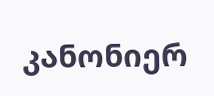კანონიერ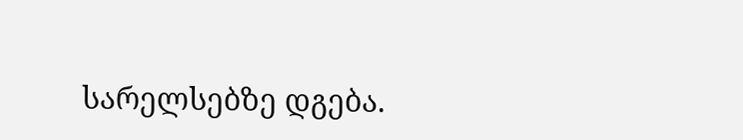სარელსებზე დგება.